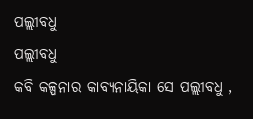ପଲ୍ଲୀବଧୁ
ପଲ୍ଲୀବଧୁ
କବି କଳ୍ପନାର କାବ୍ୟନାୟିକା ସେ ପଲ୍ଲୀବଧୁ ,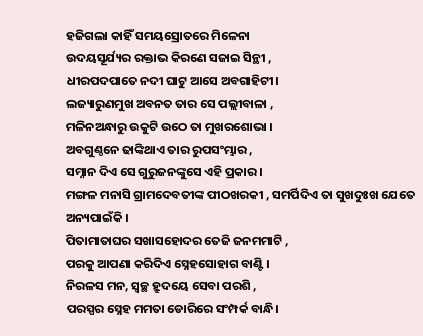ହଜିଗଲା କାହିଁ ସମୟସ୍ରୋତରେ ମିଳେନା
ଉଦୟସୂର୍ଯ୍ୟର ରକ୍ତାଭ କିରଣେ ସଜାଇ ସିନ୍ଥୀ ,
ଧୀରପଦପାତେ ନଦୀ ଘାଟୁ ଆସେ ଅବଗାହିଟୀ।
ଲଜ୍ୟାରୁଣମୁଖ ଅବନତ ତାର ସେ ପଲ୍ଲୀବାଳା ,
ମଳିନଅନ୍ଧାରୁ ଉକୁଟି ଉଠେ ତା ମୁଖରଶୋଭା ।
ଅବଗୁଣ୍ଠନେ ଢାଙ୍କିଥାଏ ତାର ରୁପସଂମ୍ଭାର ,
ସମ୍ନାନ ଦିଏ ସେ ଗୁରୁଜନଙ୍କୁସେ ଏହି ପ୍ରକାର ।
ମଙ୍ଗଳ ମନାସି ଗ୍ରାମଦେବତୀଙ୍କ ପୀଠଖରକୀ , ସମର୍ପିଦିଏ ତା ସୁଖଦୁଃଖ ଯେତେ ଅନ୍ୟପାଇଁକି ।
ପିତାମାତାଘର ସଖାସହୋଦର ତେଜି ଜନମମାଟି ,
ପରକୁ ଆପଣା କରିଦିଏ ସ୍ନେହସୋହାଗ ବାଣ୍ଟି ।
ନିରଳସ ମନ, ସ୍ଵଚ୍ଛ ହ୍ରୁଦୟେ ସେବା ପରଶି ,
ପରସ୍ପର ସ୍ନେହ ମମତା ଡୋରିରେ ସଂମ୍ପର୍କ ବାନ୍ଧି।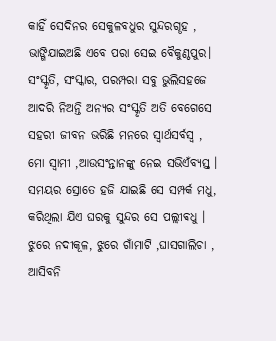କାହିଁ ସେଦିନର ସେକୁଳବଧୁର ସୁନ୍ଦରଗୄହ ,
ଭାଙ୍ଗିଯାଇଅଛି ଏବେ ପରା ସେଇ ବୈକୁଣ୍ଠପୁର।
ସଂସ୍କୃତି, ସଂସ୍କାର, ପରମ୍ପରା ସବୁ ଭୁଲିସହଜେ
ଆଦରି ନିଅନ୍ତି ଅନ୍ୟର ସଂସ୍କୃତି ଅତି ବେଗେସେ
ସହରୀ ଜୀବନ ଭରିଛି ମନରେ ସ୍ୱାର୍ଥସର୍ବସ୍ବ ,
ମୋ ସ୍ୱାମୀ ,ଆଉସଂନ୍ତାନଙ୍କୁ ନେଇ ସଭିଏଁବ୍ୟସ୍ତ୍ ।
ସମୟର ସ୍ରୋତେ ହଜି ଯାଇଛି ସେ ସମ୍ପର୍କ ମଧୁ,
କରିଥିଲା ଯିଏ ଘରକୁ ସୁନ୍ଦର ସେ ପଲ୍ଲୀଵଧୁ ।
ଝୁରେ ନଦୀକୂଳ, ଝୁରେ ଗାଁମାଟି ,ଘାସଗାଲିଚା ,
ଆସିବନି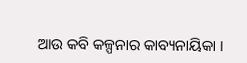ଆଉ କବି କଳ୍ପନାର କାବ୍ୟନାୟିକା ।